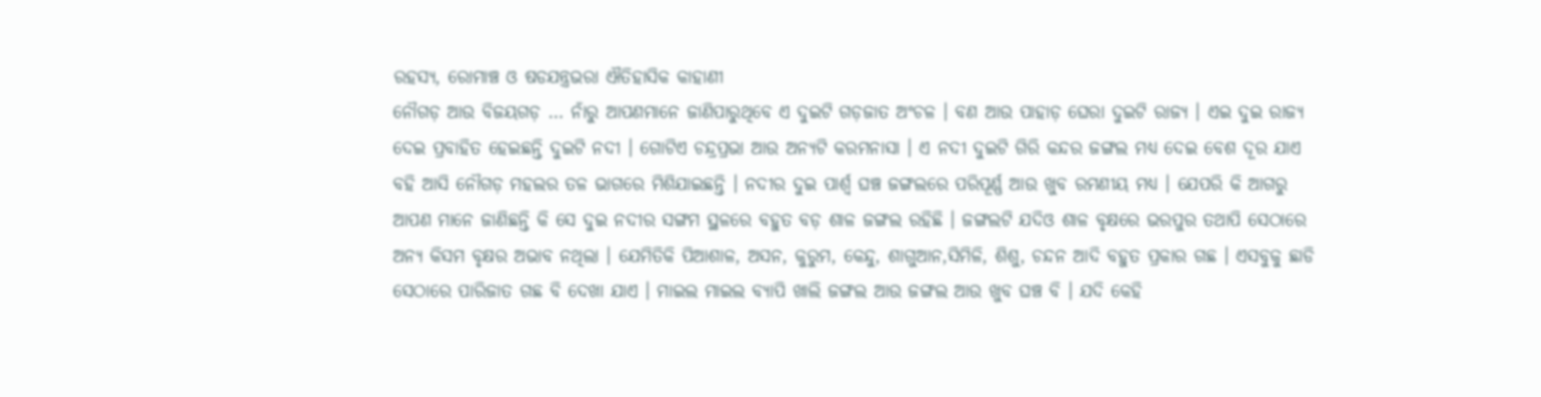ରହସ୍ୟ, ରୋମାଞ୍ଚ ଓ ଷଡଯନ୍ତ୍ରଭରା ଐତିହାସିକ କାହାଣୀ
ନୌଗଡ଼ ଆଉ ବିଜୟଗଡ଼ … ନାଁରୁ ଆପଣମାନେ ଜାଣିପାରୁଥିବେ ଏ ଦୁଇଟି ଗଡ଼ଜାତ ଅଂଚଳ । ବଣ ଆଉ ପାହାଡ଼ ଘେରା ଦୁଇଟି ରାଜ୍ୟ । ଏଇ ଦୁଇ ରାଜ୍ୟ ଦେଇ ପ୍ରବାହିତ ହେଇଛନ୍ତି ଦୁଇଟି ନଦୀ । ଗୋଟିଏ ଚନ୍ଦ୍ରପ୍ରଭା ଆଉ ଅନ୍ୟଟି କରମନାସା । ଏ ନଦୀ ଦୁଇଟି ଗିରି କନ୍ଦର ଜଙ୍ଗଲ ମଧ୍ୟ ଦେଇ ବେଶ ଦୂର ଯାଏ ବହି ଆସି ନୌଗଡ଼ ମହଲର ତଳ ଭାଗରେ ମିଶିଯାଇଛନ୍ତି । ନଦୀର ଦୁଇ ପାର୍ଶ୍ୱ ଘଞ୍ଚ ଜଙ୍ଗଲରେ ପରିପୂର୍ଣ୍ଣ ଆଉ ଖୁବ ରମଣୀୟ ମଧ୍ୟ । ଯେପରି କି ଆଗରୁ ଆପଣ ମାନେ ଜାଣିଛନ୍ତି କି ସେ ଦୁଇ ନଦୀର ସଙ୍ଗମ ସ୍ଥଳରେ ବହୁତ ବଡ଼ ଶାଳ ଜଙ୍ଗଲ ରହିଛି । ଜଙ୍ଗଲଟି ଯଦିଓ ଶାଳ ବୃକ୍ଷରେ ଭରପୁର ତଥାପି ସେଠାରେ ଅନ୍ୟ କିସମ ବୃକ୍ଷର ଅଭାବ ନଥିଲା । ଯେମିତିକି ପିଆଶାଳ, ଅସନ, କୁରୁମ, କେନ୍ଦୁ, ଶାଗୁଆନ,ସିମିଳି, ଶିଶୁ, ଚନ୍ଦନ ଆଦି ବହୁତ ପ୍ରକାର ଗଛ । ଏସବୁକୁ ଛାଡି ସେଠାରେ ପାରିଜାତ ଗଛ ବି ଦେଖା ଯାଏ । ମାଇଲ ମାଇଲ ବ୍ୟାପି ଖାଲି ଜଙ୍ଗଲ ଆଉ ଜଙ୍ଗଲ ଆଉ ଖୁବ ଘଞ୍ଚ ବି । ଯଦି କେହି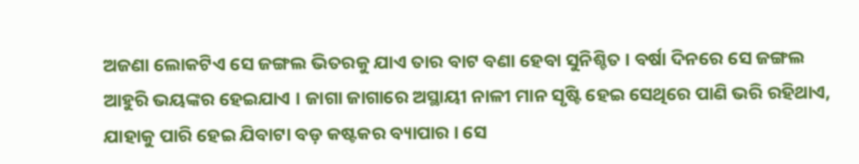ଅଜଣା ଲୋକଟିଏ ସେ ଜଙ୍ଗଲ ଭିତରକୁ ଯାଏ ତାର ବାଟ ବଣା ହେବା ସୁନିଶ୍ଚିତ । ବର୍ଷା ଦିନରେ ସେ ଜଙ୍ଗଲ ଆହୁରି ଭୟଙ୍କର ହେଇଯାଏ । ଜାଗା ଜାଗାରେ ଅସ୍ଥାୟୀ ନାଳୀ ମାନ ସୃଷ୍ଟି ହେଇ ସେଥିରେ ପାଣି ଭରି ରହିଥାଏ, ଯାହାକୁ ପାରି ହେଇ ଯିବାଟା ବଡ଼ କଷ୍ଟକର ବ୍ୟାପାର । ସେ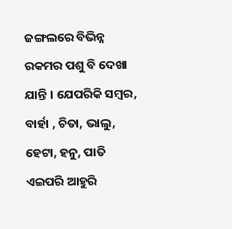ଜଙ୍ଗଲରେ ବିଭିନ୍ନ ରକମର ପଶୁ ବି ଦେଖା ଯାନ୍ତି । ଯେପରିକି ସମ୍ବର, ବାର୍ହା , ଚିତା, ଭାଲୁ, ହେଟା, ହନୁ, ପାତି ଏଇପରି ଆହୁରି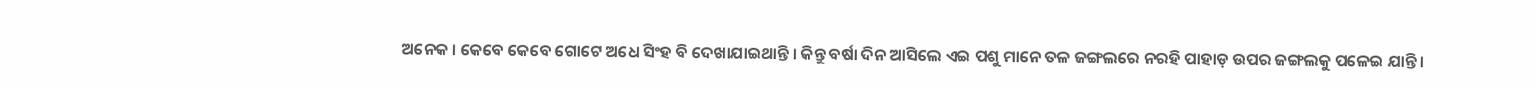ଅନେକ । କେବେ କେବେ ଗୋଟେ ଅଧେ ସିଂହ ବି ଦେଖାଯାଇଥାନ୍ତି । କିନ୍ତୁ ବର୍ଷା ଦିନ ଆସିଲେ ଏଇ ପଶୁ ମାନେ ତଳ ଜଙ୍ଗଲରେ ନରହି ପାହାଡ଼ ଉପର ଜଙ୍ଗଲକୁ ପଳେଇ ଯାନ୍ତି ।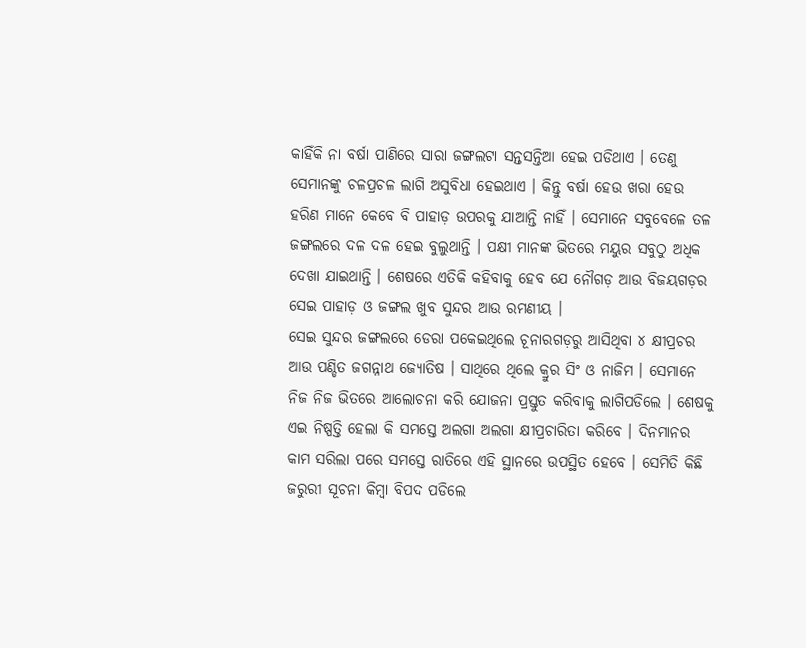କାହିଁକି ନା ବର୍ଷା ପାଣିରେ ସାରା ଜଙ୍ଗଲଟା ସନ୍ତସନ୍ତିଆ ହେଇ ପଡିଥାଏ । ତେଣୁ ସେମାନଙ୍କୁ ଚଳପ୍ରଚଳ ଲାଗି ଅସୁବିଧା ହେଇଥାଏ । କିନ୍ତୁ ବର୍ଷା ହେଉ ଖରା ହେଉ ହରିଣ ମାନେ କେବେ ବି ପାହାଡ଼ ଉପରକୁ ଯାଆନ୍ତି ନାହିଁ । ସେମାନେ ସବୁବେଳେ ତଳ ଜଙ୍ଗଲରେ ଦଳ ଦଳ ହେଇ ବୁଲୁଥାନ୍ତି । ପକ୍ଷୀ ମାନଙ୍କ ଭିତରେ ମୟୁର ସବୁଠୁ ଅଧିକ ଦେଖା ଯାଇଥାନ୍ତି । ଶେଷରେ ଏତିକି କହିବାକୁ ହେବ ଯେ ନୌଗଡ଼ ଆଉ ବିଜୟଗଡ଼ର ସେଇ ପାହାଡ଼ ଓ ଜଙ୍ଗଲ ଖୁବ ସୁନ୍ଦର ଆଉ ରମଣୀୟ ।
ସେଇ ସୁନ୍ଦର ଜଙ୍ଗଲରେ ଡେରା ପକେଇଥିଲେ ଚୂନାରଗଡ଼ରୁ ଆସିଥିବା ୪ କ୍ଷୀପ୍ରଚର ଆଉ ପଣ୍ଡିତ ଜଗନ୍ନାଥ ଜ୍ୟୋତିଷ । ସାଥିରେ ଥିଲେ କ୍ରୁର ସିଂ ଓ ନାଜିମ । ସେମାନେ ନିଜ ନିଜ ଭିତରେ ଆଲୋଚନା କରି ଯୋଜନା ପ୍ରସ୍ତୁତ କରିବାକୁ ଲାଗିପଡିଲେ । ଶେଷକୁ ଏଇ ନିଷ୍ପତ୍ତି ହେଲା କି ସମସ୍ତେ ଅଲଗା ଅଲଗା କ୍ଷୀପ୍ରଚାରିତା କରିବେ । ଦିନମାନର କାମ ସରିଲା ପରେ ସମସ୍ତେ ରାତିରେ ଏହି ସ୍ଥାନରେ ଉପସ୍ଥିତ ହେବେ । ସେମିତି କିଛି ଜରୁରୀ ସୂଚନା କିମ୍ବା ବିପଦ ପଡିଲେ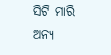ସିଟି ମାରି ଅନ୍ୟ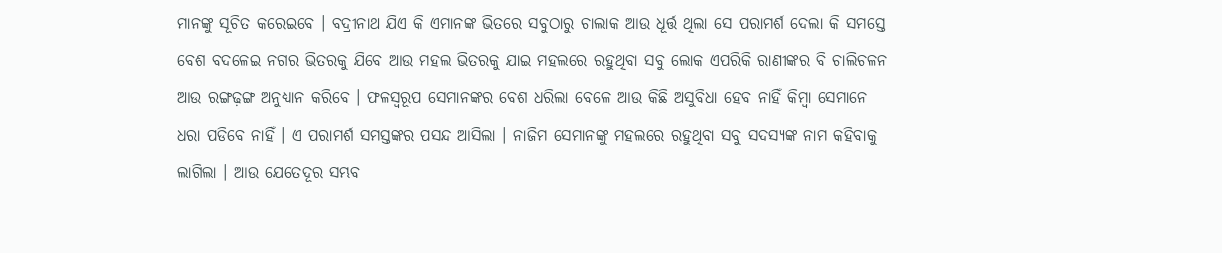ମାନଙ୍କୁ ସୂଚିତ କରେଇବେ । ବଦ୍ରୀନାଥ ଯିଏ କି ଏମାନଙ୍କ ଭିତରେ ସବୁଠାରୁ ଚାଲାକ ଆଉ ଧୂର୍ତ୍ତ ଥିଲା ସେ ପରାମର୍ଶ ଦେଲା କି ସମସ୍ତେ ବେଶ ବଦଳେଇ ନଗର ଭିତରକୁ ଯିବେ ଆଉ ମହଲ ଭିତରକୁ ଯାଇ ମହଲରେ ରହୁଥିବା ସବୁ ଲୋକ ଏପରିକି ରାଣୀଙ୍କର ବି ଚାଲିଚଳନ ଆଉ ରଙ୍ଗଢ଼ଙ୍ଗ ଅନୁଧ୍ୟାନ କରିବେ । ଫଳସ୍ୱରୂପ ସେମାନଙ୍କର ବେଶ ଧରିଲା ବେଳେ ଆଉ କିଛି ଅସୁବିଧା ହେବ ନାହିଁ କିମ୍ବା ସେମାନେ ଧରା ପଡିବେ ନାହିଁ । ଏ ପରାମର୍ଶ ସମସ୍ତଙ୍କର ପସନ୍ଦ ଆସିଲା । ନାଜିମ ସେମାନଙ୍କୁ ମହଲରେ ରହୁଥିବା ସବୁ ସଦସ୍ୟଙ୍କ ନାମ କହିବାକୁ ଲାଗିଲା । ଆଉ ଯେତେଦୂର ସମ୍ଭବ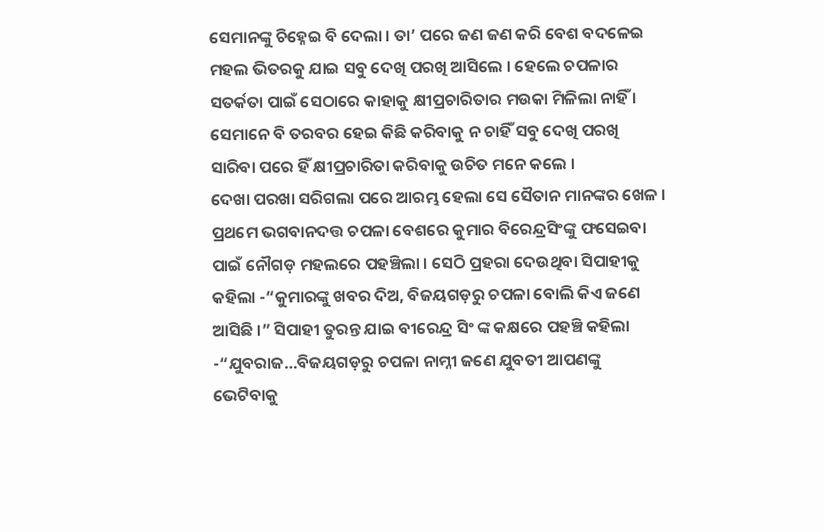ସେମାନଙ୍କୁ ଚିହ୍ନେଇ ବି ଦେଲା । ତା’ ପରେ ଜଣ ଜଣ କରି ବେଶ ବଦଳେଇ ମହଲ ଭିତରକୁ ଯାଇ ସବୁ ଦେଖି ପରଖି ଆସିଲେ । ହେଲେ ଚପଳାର ସତର୍କତା ପାଇଁ ସେଠାରେ କାହାକୁ କ୍ଷୀପ୍ରଚାରିତାର ମଉକା ମିଳିଲା ନାହିଁ । ସେମାନେ ବି ତରବର ହେଇ କିଛି କରିବାକୁ ନ ଚାହିଁ ସବୁ ଦେଖି ପରଖି ସାରିବା ପରେ ହିଁ କ୍ଷୀପ୍ରଚାରିତା କରିବାକୁ ଉଚିତ ମନେ କଲେ ।
ଦେଖା ପରଖା ସରିଗଲା ପରେ ଆରମ୍ଭ ହେଲା ସେ ସୈତାନ ମାନଙ୍କର ଖେଳ । ପ୍ରଥମେ ଭଗବାନଦତ୍ତ ଚପଳା ବେଶରେ କୁମାର ବିରେନ୍ଦ୍ରସିଂଙ୍କୁ ଫସେଇବା ପାଇଁ ନୌଗଡ଼ ମହଲରେ ପହଞ୍ଚିଲା । ସେଠି ପ୍ରହରା ଦେଉଥିବା ସିପାହୀକୁ କହିଲା -“କୁମାରଙ୍କୁ ଖବର ଦିଅ, ବିଜୟଗଡ଼ରୁ ଚପଳା ବୋଲି କିଏ ଜଣେ ଆସିଛି ।” ସିପାହୀ ତୁରନ୍ତ ଯାଇ ବୀରେନ୍ଦ୍ର ସିଂ ଙ୍କ କକ୍ଷରେ ପହଞ୍ଚି କହିଲା -“ଯୁବରାଜ…ବିଜୟଗଡ଼ରୁ ଚପଳା ନାମ୍ନୀ ଜଣେ ଯୁବତୀ ଆପଣଙ୍କୁ ଭେଟିବାକୁ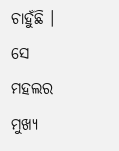ଚାହୁଁଛି । ସେ ମହଲର ମୁଖ୍ୟ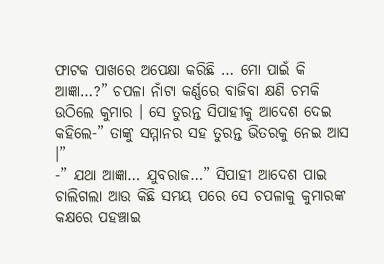ଫାଟକ ପାଖରେ ଅପେକ୍ଷା କରିଛି … ମୋ ପାଇଁ କି ଆଜ୍ଞା…?” ଚପଳା ନାଁଟା କର୍ଣ୍ଣରେ ବାଜିବା କ୍ଷଣି ଚମକି ଉଠିଲେ କୁମାର । ସେ ତୁରନ୍ତ ସିପାହୀକୁ ଆଦେଶ ଦେଇ କହିଲେ-” ତାଙ୍କୁ ସମ୍ମାନର ସହ ତୁରନ୍ତ ଭିତରକୁ ନେଇ ଆସ ।”
-” ଯଥା ଆଜ୍ଞା… ଯୁବରାଜ…” ସିପାହୀ ଆଦେଶ ପାଇ ଚାଲିଗଲା ଆଉ କିଛି ସମୟ ପରେ ସେ ଚପଳାକୁ କୁମାରଙ୍କ କକ୍ଷରେ ପହଞ୍ଚାଇ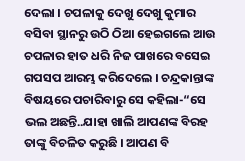ଦେଲା । ଚପଳାକୁ ଦେଖୁ ଦେଖୁ କୁମାର ବସିବା ସ୍ଥାନରୁ ଉଠି ଠିଆ ହେଇଗଲେ ଆଉ ଚପଳାର ହାତ ଧରି ନିଜ ପାଖରେ ବସେଇ ଗପସପ ଆରମ୍ଭ କରିଦେଲେ । ଚନ୍ଦ୍ରକାନ୍ତାଙ୍କ ବିଷୟରେ ପଚାରିବାରୁ ସେ କହିଲା-“ସେ ଭଲ ଅଛନ୍ତି..ଯାହା ଖାଲି ଆପଣଙ୍କ ବିରହ ତାଙ୍କୁ ବିଚଳିତ କରୁଛି । ଆପଣ ବି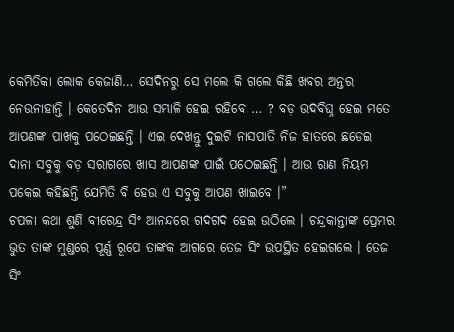କେମିତିକା ଲୋକ କେଜାଣି… ସେଦିନରୁ ସେ ମଲେ କି ଗଲେ କିଛି ଖବର ଅନ୍ତର ନେଉନାହାନ୍ତି । କେତେଦିନ ଆଉ ସମ୍ଭାଳି ହେଇ ରହିବେ … ? ବଡ଼ ଉଦବିଘ୍ନ ହେଇ ମତେ ଆପଣଙ୍କ ପାଖକୁ ପଠେଇଛନ୍ତି । ଏଇ ଦେଖନ୍ତୁ ଦୁଇଟି ନାସପାତି ନିଜ ହାତରେ ଛଡେଇ ଦାନା ସବୁକୁ ବଡ଼ ସରାଗରେ ଖାସ ଆପଣଙ୍କ ପାଇଁ ପଠେଇଛନ୍ତି । ଆଉ ରାଣ ନିୟମ ପକେଇ କହିଛନ୍ତି ଯେମିତି ବି ହେଉ ଏ ସବୁକୁ ଆପଣ ଖାଇବେ ।”
ଚପଳା କଥା ଶୁଣି ବୀରେନ୍ଦ୍ର ସିଂ ଆନନ୍ଦରେ ଗଦଗଦ ହେଇ ଉଠିଲେ । ଚନ୍ଦ୍ରକାନ୍ତାଙ୍କ ପ୍ରେମର ଭୁତ ତାଙ୍କ ମୁଣ୍ଡରେ ପୂର୍ଣ୍ଣ ରୂପେ ତାଙ୍କକ ଆଗରେ ତେଜ ସିଂ ଉପସ୍ଥିତ ହେଇଗଲେ । ତେଜ ସିଂ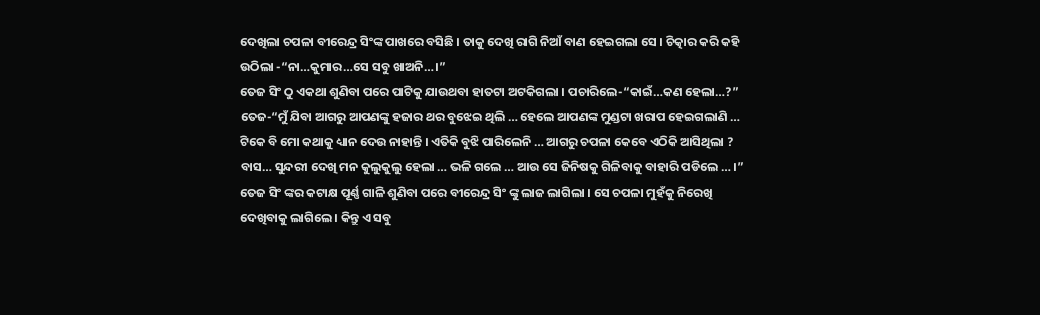ଦେଖିଲା ଚପଳା ବୀରେନ୍ଦ୍ର ସିଂଙ୍କ ପାଖରେ ବସିଛି । ତାକୁ ଦେଖି ରାଗି ନିଆଁ ବାଣ ହେଇଗଲା ସେ । ଚିତ୍କାର କରି କହି ଉଠିଲା -“ନା…କୁମାର…ସେ ସବୁ ଖାଅନି…।”
ତେଜ ସିଂ ଠୁ ଏକଥା ଶୁଣିବା ପରେ ପାଟିକୁ ଯାଉଥବା ହାତଟା ଅଟକିଗଲା । ପଚାରିଲେ-“କାଇଁ…କଣ ହେଲା…?”
ତେଜ-“ମୁଁ ଯିବା ଆଗରୁ ଆପଣଙ୍କୁ ହଜାର ଥର ବୁଝେଇ ଥିଲି … ହେଲେ ଆପଣଙ୍କ ମୁଣ୍ଡଟା ଖରାପ ହେଇଗଲାଣି … ଟିକେ ବି ମୋ କଥାକୁ ଧ୍ୟାନ ଦେଉ ନାହାନ୍ତି । ଏତିକି ବୁଝି ପାରିଲେନି … ଆଗରୁ ଚପଳା କେବେ ଏଠିକି ଆସିଥିଲା ? ବାସ… ସୁନ୍ଦରୀ ଦେଖି ମନ କୁଲୁକୁଲୁ ହେଲା … ଭଳି ଗଲେ … ଆଉ ସେ ଜିନିଷକୁ ଗିଳିବାକୁ ବାହାରି ପଡିଲେ … ।”
ତେଜ ସିଂ ଙ୍କର କଟାକ୍ଷ ପୂର୍ଣ୍ଣ ଗାଳି ଶୁଣିବା ପରେ ବୀରେନ୍ଦ୍ର ସିଂ ଙ୍କୁ ଲାଜ ଲାଗିଲା । ସେ ଚପଳା ମୁହଁକୁ ନିରେଖି ଦେଖିବାକୁ ଲାଗିଲେ । କିନ୍ତୁ ଏ ସବୁ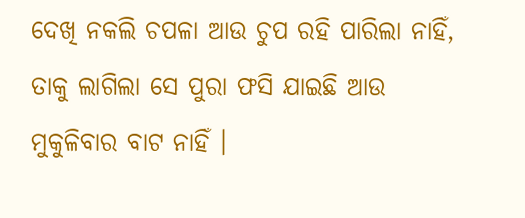ଦେଖି ନକଲି ଚପଳା ଆଉ ଚୁପ ରହି ପାରିଲା ନାହିଁ, ତାକୁ ଲାଗିଲା ସେ ପୁରା ଫସି ଯାଇଛି ଆଉ ମୁକୁଳିବାର ବାଟ ନାହିଁ ।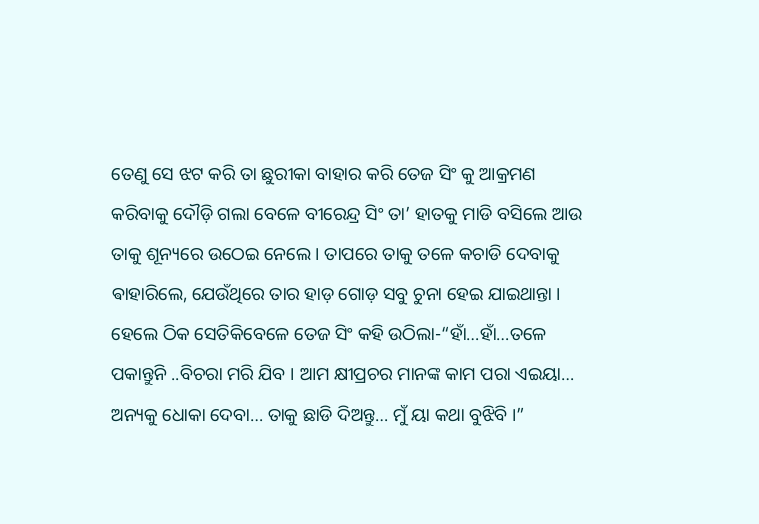ତେଣୁ ସେ ଝଟ କରି ତା ଛୁରୀକା ବାହାର କରି ତେଜ ସିଂ କୁ ଆକ୍ରମଣ କରିବାକୁ ଦୌଡ଼ି ଗଲା ବେଳେ ବୀରେନ୍ଦ୍ର ସିଂ ତା’ ହାତକୁ ମାଡି ବସିଲେ ଆଉ ତାକୁ ଶୂନ୍ୟରେ ଉଠେଇ ନେଲେ । ତାପରେ ତାକୁ ତଳେ କଚାଡି ଦେବାକୁ ଵାହାରିଲେ, ଯେଉଁଥିରେ ତାର ହାଡ଼ ଗୋଡ଼ ସବୁ ଚୁନା ହେଇ ଯାଇଥାନ୍ତା । ହେଲେ ଠିକ ସେତିକିବେଳେ ତେଜ ସିଂ କହି ଉଠିଲା-“ହାଁ…ହାଁ…ତଳେ ପକାନ୍ତୁନି ..ବିଚରା ମରି ଯିବ । ଆମ କ୍ଷୀପ୍ରଚର ମାନଙ୍କ କାମ ପରା ଏଇୟା… ଅନ୍ୟକୁ ଧୋକା ଦେବା… ତାକୁ ଛାଡି ଦିଅନ୍ତୁ… ମୁଁ ୟା କଥା ବୁଝିବି ।”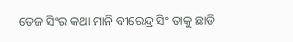ତେଜ ସିଂର କଥା ମାନି ବୀରେନ୍ଦ୍ର ସିଂ ତାକୁ ଛାଡି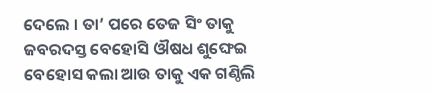ଦେଲେ । ତା’ ପରେ ତେଜ ସିଂ ତାକୁ ଜବରଦସ୍ତ ବେହୋସି ଔଷଧ ଶୁଙ୍ଘେଇ ବେହୋସ କଲା ଆଉ ତାକୁ ଏକ ଗଣ୍ଠିଲି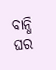ବାନ୍ଧି ଘର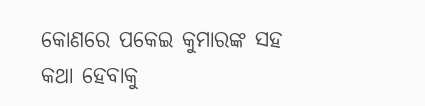କୋଣରେ ପକେଇ କୁମାରଙ୍କ ସହ କଥା ହେବାକୁ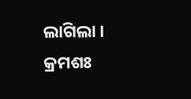ଲାଗିଲା ।
କ୍ରମଶଃ